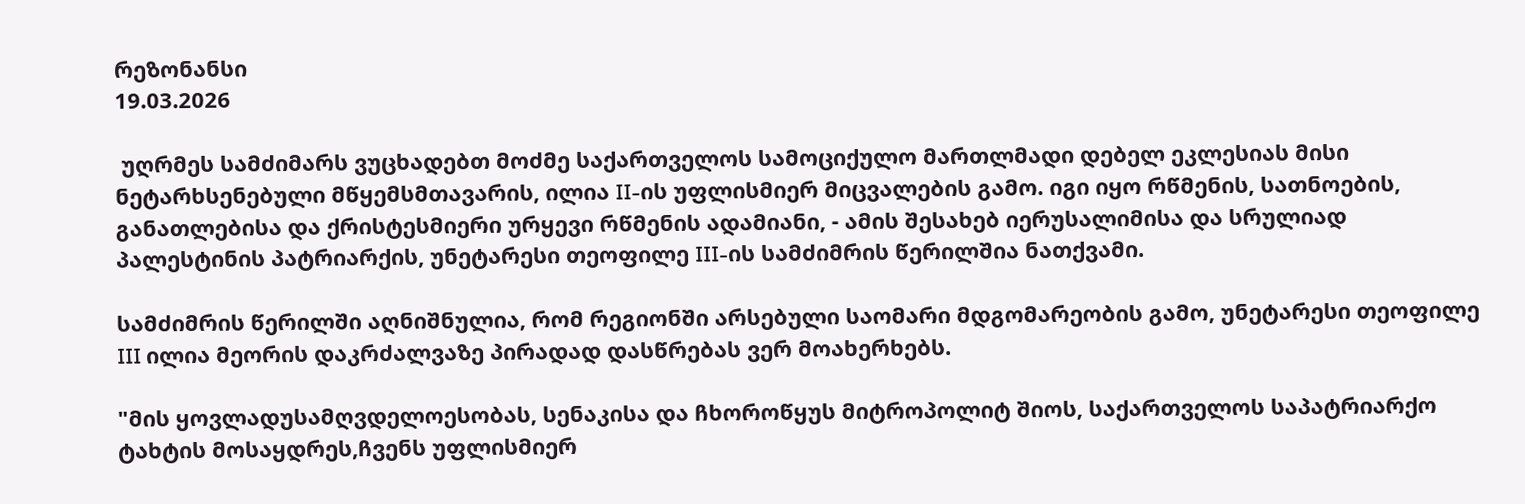რეზონანსი
19.03.2026

 უღრმეს სამძიმარს ვუცხადებთ მოძმე საქართველოს სამოციქულო მართლმადი დებელ ეკლესიას მისი ნეტარხსენებული მწყემსმთავარის, ილია II-ის უფლისმიერ მიცვალების გამო. იგი იყო რწმენის, სათნოების, განათლებისა და ქრისტესმიერი ურყევი რწმენის ადამიანი, - ამის შესახებ იერუსალიმისა და სრულიად პალესტინის პატრიარქის, უნეტარესი თეოფილე III-ის სამძიმრის წერილშია ნათქვამი.

სამძიმრის წერილში აღნიშნულია, რომ რეგიონში არსებული საომარი მდგომარეობის გამო, უნეტარესი თეოფილე III ილია მეორის დაკრძალვაზე პირადად დასწრებას ვერ მოახერხებს.

"მის ყოვლადუსამღვდელოესობას, სენაკისა და ჩხოროწყუს მიტროპოლიტ შიოს, საქართველოს საპატრიარქო ტახტის მოსაყდრეს,ჩვენს უფლისმიერ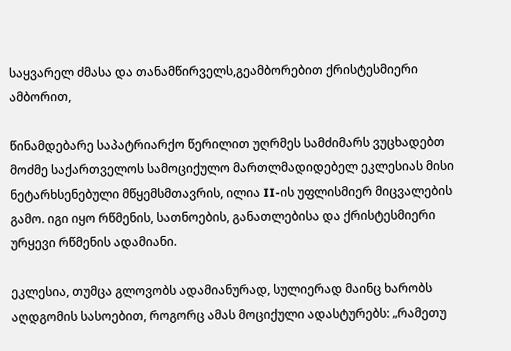საყვარელ ძმასა და თანამწირველს,გეამბორებით ქრისტესმიერი ამბორით,

წინამდებარე საპატრიარქო წერილით უღრმეს სამძიმარს ვუცხადებთ მოძმე საქართველოს სამოციქულო მართლმადიდებელ ეკლესიას მისი ნეტარხსენებული მწყემსმთავრის, ილია II-ის უფლისმიერ მიცვალების გამო. იგი იყო რწმენის, სათნოების, განათლებისა და ქრისტესმიერი ურყევი რწმენის ადამიანი.

ეკლესია, თუმცა გლოვობს ადამიანურად, სულიერად მაინც ხარობს აღდგომის სასოებით, როგორც ამას მოციქული ადასტურებს: „რამეთუ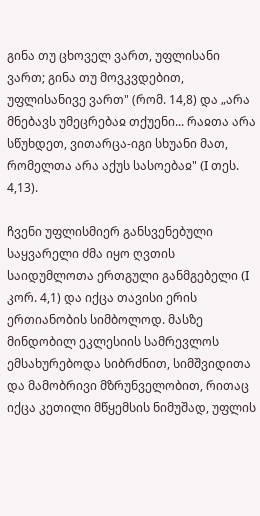გინა თუ ცხოველ ვართ, უფლისანი ვართ; გინა თუ მოვკვდებით, უფლისანივე ვართ" (რომ. 14,8) და „არა მნებავს უმეცრებაჲ თქუენი... რაჲთა არა სწუხდეთ, ვითარცა-იგი სხუანი მათ, რომელთა არა აქუს სასოებაჲ" (I თეს. 4,13).

ჩვენი უფლისმიერ განსვენებული საყვარელი ძმა იყო ღვთის საიდუმლოთა ერთგული განმგებელი (I კორ. 4,1) და იქცა თავისი ერის ერთიანობის სიმბოლოდ. მასზე მინდობილ ეკლესიის სამრევლოს ემსახურებოდა სიბრძნით, სიმშვიდითა და მამობრივი მზრუნველობით, რითაც იქცა კეთილი მწყემსის ნიმუშად, უფლის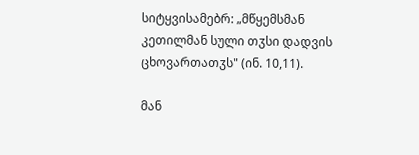სიტყვისამებრ: „მწყემსმან კეთილმან სული თჳსი დადვის ცხოვართათჳს" (ინ. 10,11).

მან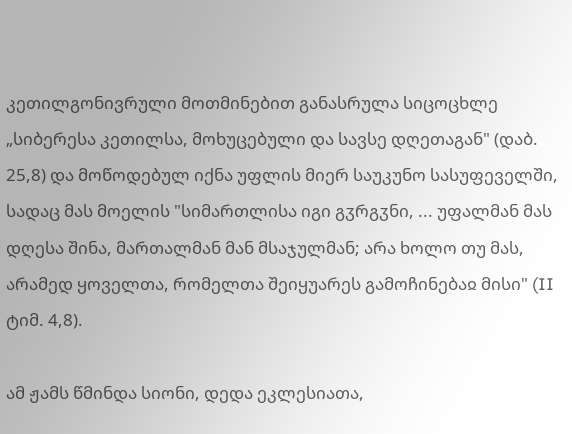კეთილგონივრული მოთმინებით განასრულა სიცოცხლე „სიბერესა კეთილსა, მოხუცებული და სავსე დღეთაგან" (დაბ. 25,8) და მოწოდებულ იქნა უფლის მიერ საუკუნო სასუფეველში, სადაც მას მოელის "სიმართლისა იგი გჳრგჳნი, ... უფალმან მას დღესა შინა, მართალმან მან მსაჯულმან; არა ხოლო თუ მას, არამედ ყოველთა, რომელთა შეიყუარეს გამოჩინებაჲ მისი" (II ტიმ. 4,8).

ამ ჟამს წმინდა სიონი, დედა ეკლესიათა,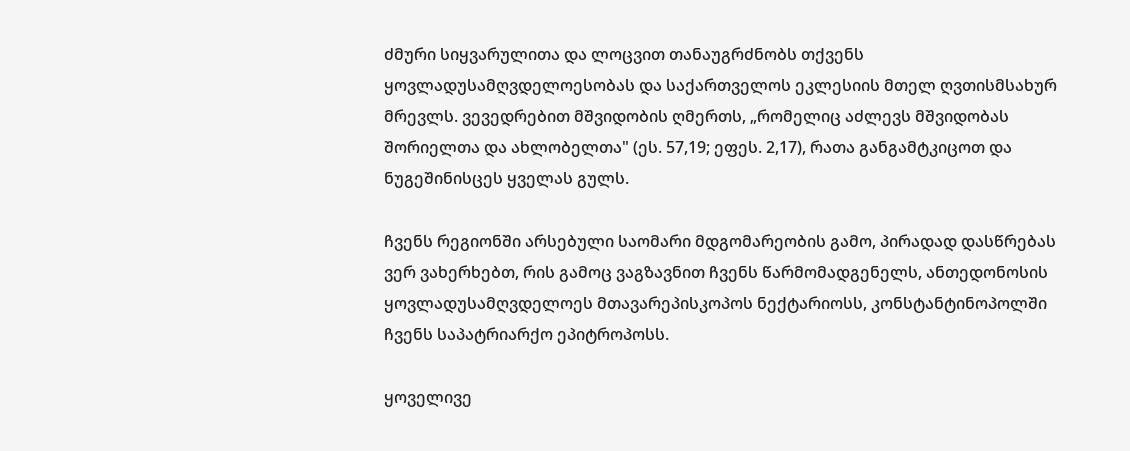ძმური სიყვარულითა და ლოცვით თანაუგრძნობს თქვენს ყოვლადუსამღვდელოესობას და საქართველოს ეკლესიის მთელ ღვთისმსახურ მრევლს. ვევედრებით მშვიდობის ღმერთს, „რომელიც აძლევს მშვიდობას შორიელთა და ახლობელთა" (ეს. 57,19; ეფეს. 2,17), რათა განგამტკიცოთ და ნუგეშინისცეს ყველას გულს.

ჩვენს რეგიონში არსებული საომარი მდგომარეობის გამო, პირადად დასწრებას ვერ ვახერხებთ, რის გამოც ვაგზავნით ჩვენს წარმომადგენელს, ანთედონოსის ყოვლადუსამღვდელოეს მთავარეპისკოპოს ნექტარიოსს, კონსტანტინოპოლში ჩვენს საპატრიარქო ეპიტროპოსს.

ყოველივე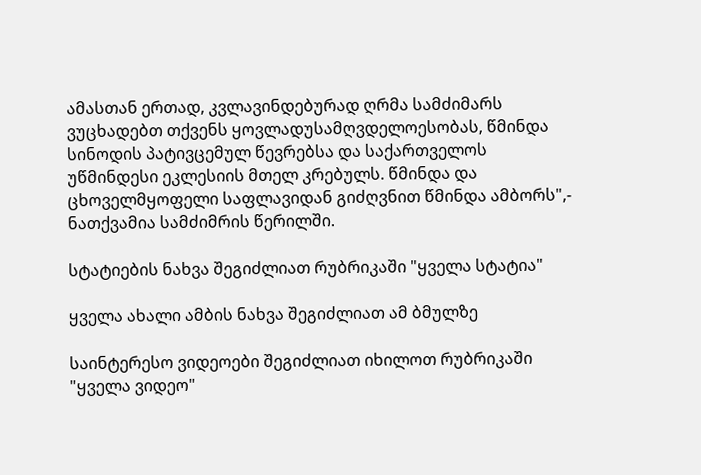ამასთან ერთად, კვლავინდებურად ღრმა სამძიმარს ვუცხადებთ თქვენს ყოვლადუსამღვდელოესობას, წმინდა სინოდის პატივცემულ წევრებსა და საქართველოს უწმინდესი ეკლესიის მთელ კრებულს. წმინდა და ცხოველმყოფელი საფლავიდან გიძღვნით წმინდა ამბორს",- ნათქვამია სამძიმრის წერილში.

სტატიების ნახვა შეგიძლიათ რუბრიკაში "ყველა სტატია"

ყველა ახალი ამბის ნახვა შეგიძლიათ ამ ბმულზე

საინტერესო ვიდეოები შეგიძლიათ იხილოთ რუბრიკაში "ყველა ვიდეო"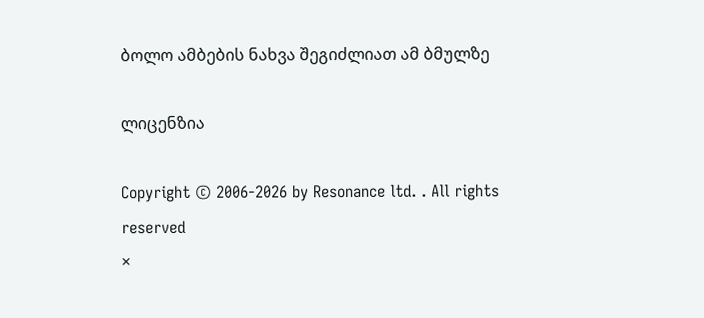ბოლო ამბების ნახვა შეგიძლიათ ამ ბმულზე

ლიცენზია

Copyright © 2006-2026 by Resonance ltd. . All rights reserved
×